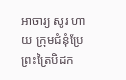អាចារ្យ សូរ ហាយ ក្រុមជំនុំប្រែព្រះត្រៃបិដក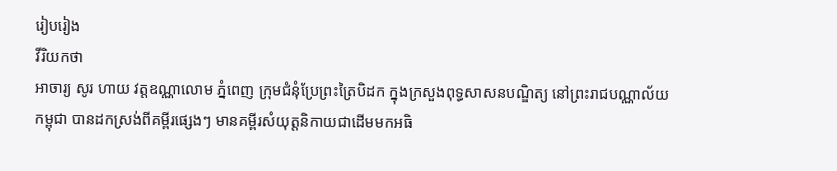រៀបរៀង
វីរិយកថា
អាចារ្យ សូរ ហាយ វត្តឧណ្ណាលោម ភ្នំពេញ ក្រុមជំនុំប្រែព្រះត្រៃបិដក ក្នុងក្រសួងពុទ្ធសាសនបណ្ឌិត្យ នៅព្រះរាជបណ្ណាល័យកម្ពុជា បានដកស្រង់ពីគម្ពីរផ្សេងៗ មានគម្ពីរសំយុត្តនិកាយជាដើមមកអធិ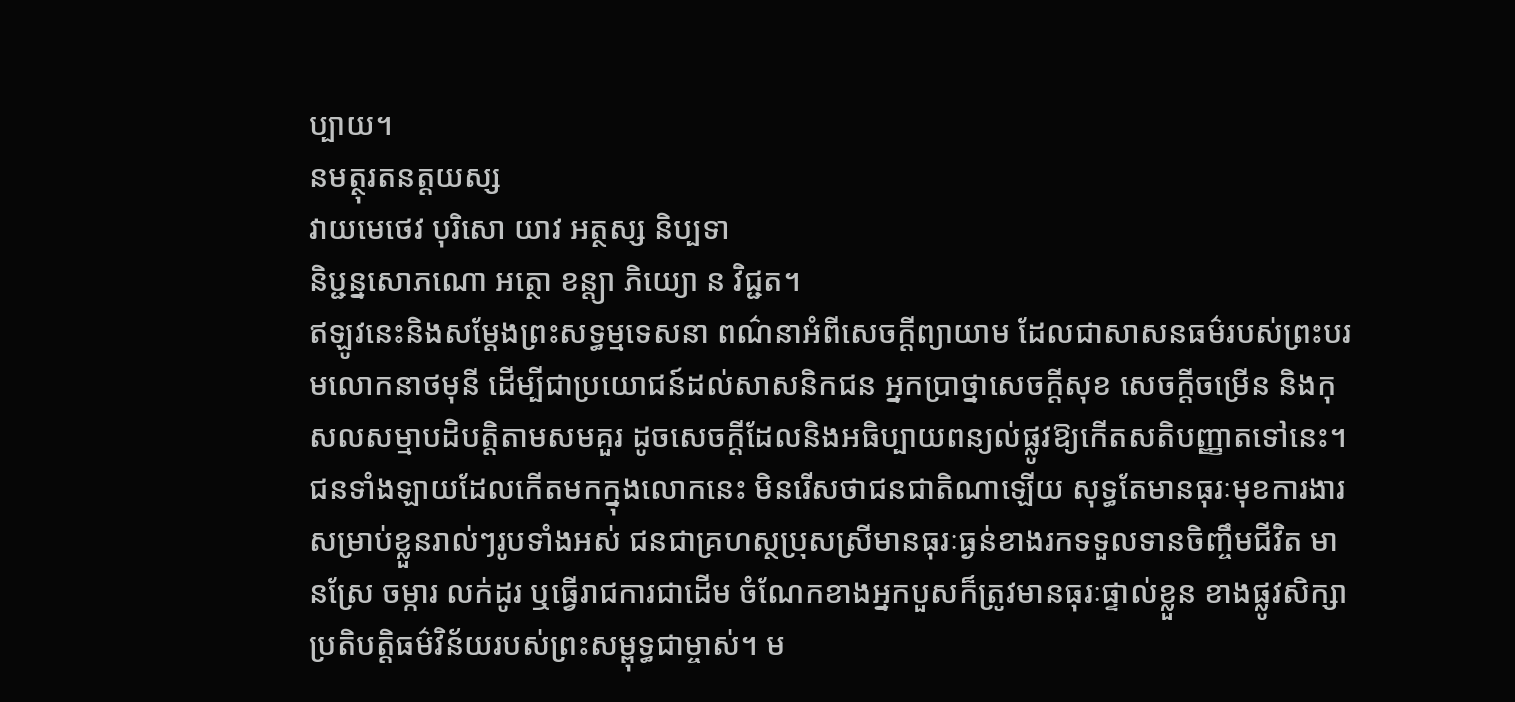ប្បាយ។
នមត្ថុរតនត្តយស្ស
វាយមេថេវ បុរិសោ យាវ អត្ថស្ស និប្បទា
និប្ជន្នសោភណោ អត្ថោ ខន្ត្យា ភិយ្យោ ន វិជ្ជត។
ឥឡូវនេះនិងសម្ដែងព្រះសទ្ធម្មទេសនា ពណ៌នាអំពីសេចក្ដីព្យាយាម ដែលជាសាសនធម៌របស់ព្រះបរមលោកនាថមុនី ដើម្បីជាប្រយោជន៍ដល់សាសនិកជន អ្នកប្រាថ្នាសេចក្ដីសុខ សេចក្ដីចម្រើន និងកុសលសម្មាបដិបត្តិតាមសមគួរ ដូចសេចក្ដីដែលនិងអធិប្បាយពន្យល់ផ្លូវឱ្យកើតសតិបញ្ញាតទៅនេះ។
ជនទាំងឡាយដែលកើតមកក្នុងលោកនេះ មិនរើសថាជនជាតិណាឡើយ សុទ្ធតែមានធុរៈមុខការងារសម្រាប់ខ្លួនរាល់ៗរូបទាំងអស់ ជនជាគ្រហស្ថប្រុសស្រីមានធុរៈធ្ងន់ខាងរកទទួលទានចិញ្ចឹមជីវិត មានស្រែ ចម្ការ លក់ដូរ ឬធ្វើរាជការជាដើម ចំណែកខាងអ្នកបួសក៏ត្រូវមានធុរៈផ្ទាល់ខ្លួន ខាងផ្លូវសិក្សាប្រតិបត្តិធម៌វិន័យរបស់ព្រះសម្ពុទ្ធជាម្ចាស់។ ម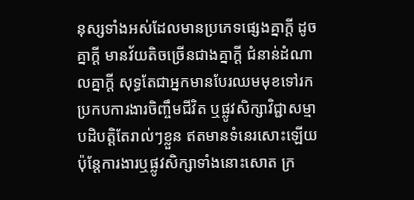នុស្សទាំងអស់ដែលមានប្រភេទផ្សេងគ្នាក្ដី ដូចគ្នាក្ដី មានវ័យតិចច្រើនជាងគ្នាក្ដី ជំនាន់ដំណាលគ្នាក្ដី សុទ្ធតែជាអ្នកមានបែរឈមមុខទៅរកប្រកបការងារចិញ្ចឹមជីវិត ឬផ្លូវសិក្សាវិជ្ជាសម្មាបដិបត្តិតែរាល់ៗខ្លួន ឥតមានទំនេរសោះឡើយ ប៉ុន្តែការងារឬផ្លូវសិក្សាទាំងនោះសោត ក្រ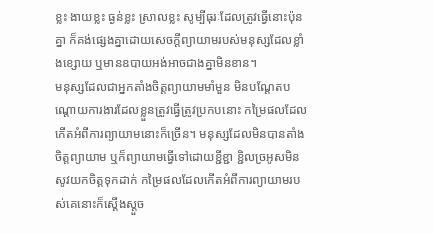ខ្លះ ងាយខ្លះ ធ្ងន់ខ្លះ ស្រាលខ្លះ សូម្បីធុរៈដែលត្រូវធ្វើនោះប៉ុនគ្នា ក៏គង់ផ្សេងគ្នាដោយសេចក្ដីព្យាយាមរបស់មនុស្សដែលខ្លាំងខ្សោយ ឬមានឧបាយអង់អាចជាងគ្នាមិនខាន។
មនុស្សដែលជាអ្នកតាំងចិត្តព្យាយាមមាំមួន មិនបណ្ដែតបណ្ដោយការងារដែលខ្លួនត្រូវធ្វើត្រូវប្រកបនោះ កម្រៃផលដែលកើតអំពីការព្យាយាមនោះក៏ច្រើន។ មនុស្សដែលមិនបានតាំងចិត្តព្យាយាម ឬក៏ព្យាយាមធ្វើទៅដោយខ្ជីខ្ជា ខ្ជិលច្រអូសមិនសូវយកចិត្តទុកដាក់ កម្រៃផលដែលកើតអំពីការព្យាយាមរបស់គេនោះក៏ស្ដើងស្ដួច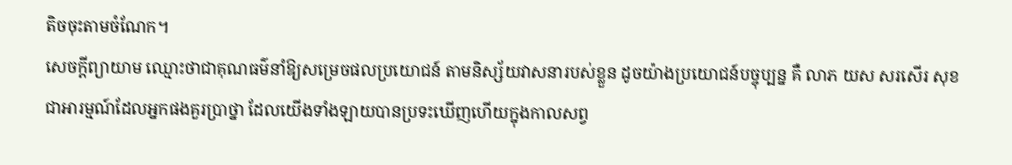តិចចុះតាមចំណែក។
សេចក្ដីព្យាយាម ឈ្មោះថាជាគុណធម៌នាំឱ្យសម្រេចផលប្រយោជន៍ តាមនិស្ស័យវាសនារបស់ខ្លួន ដូចយ៉ាងប្រយោជន៍បច្ចុប្បន្ន គឺ លាភ យស សរសើរ សុខ ជាអារម្មណ៍ដែលអ្នកផងគួរប្រាថ្នា ដែលយើងទាំងឡាយបានប្រទះឃើញហើយក្នុងកាលសព្វ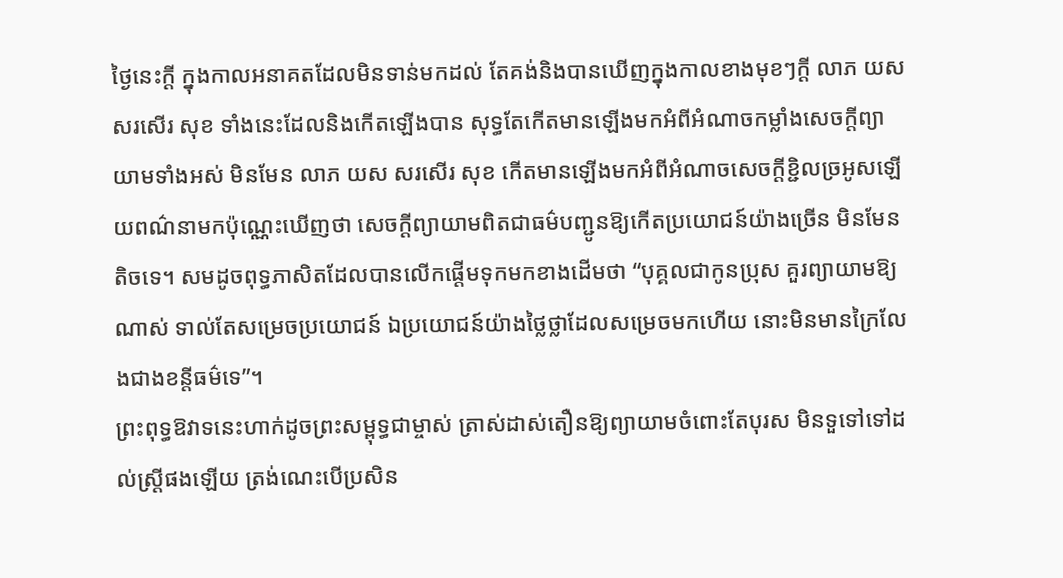ថ្ងៃនេះក្ដី ក្នុងកាលអនាគតដែលមិនទាន់មកដល់ តែគង់និងបានឃើញក្នុងកាលខាងមុខៗក្ដី លាភ យស សរសើរ សុខ ទាំងនេះដែលនិងកើតឡើងបាន សុទ្ធតែកើតមានឡើងមកអំពីអំណាចកម្លាំងសេចក្ដីព្យាយាមទាំងអស់ មិនមែន លាភ យស សរសើរ សុខ កើតមានឡើងមកអំពីអំណាចសេចក្ដីខ្ជិលច្រអូសឡើយពណ៌នាមកប៉ុណ្ណេះឃើញថា សេចក្ដីព្យាយាមពិតជាធម៌បញ្ជូនឱ្យកើតប្រយោជន៍យ៉ាងច្រើន មិនមែនតិចទេ។ សមដូចពុទ្ធភាសិតដែលបានលើកផ្ដើមទុកមកខាងដើមថា “បុគ្គលជាកូនប្រុស គួរព្យាយាមឱ្យណាស់ ទាល់តែសម្រេចប្រយោជន៍ ឯប្រយោជន៍យ៉ាងថ្លៃថ្លាដែលសម្រេចមកហើយ នោះមិនមានក្រៃលែងជាងខន្តីធម៌ទេ”។
ព្រះពុទ្ធឱវាទនេះហាក់ដូចព្រះសម្ពុទ្ធជាម្ចាស់ ត្រាស់ដាស់តឿនឱ្យព្យាយាមចំពោះតែបុរស មិនទួទៅទៅដល់ស្ត្រីផងឡើយ ត្រង់ណេះបើប្រសិន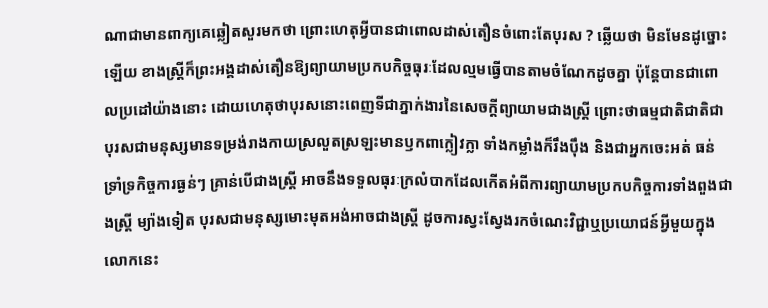ណាជាមានពាក្យគេឆ្លៀតសួរមកថា ព្រោះហេតុអ្វីបានជាពោលដាស់តឿនចំពោះតែបុរស ? ឆ្លើយថា មិនមែនដូច្នោះឡើយ ខាងស្ត្រីក៏ព្រះអង្គដាស់តឿនឱ្យព្យាយាមប្រកបកិច្ចធុរៈដែលល្មមធ្វើបានតាមចំណែកដូចគ្នា ប៉ុន្តែបានជាពោលប្រដៅយ៉ាងនោះ ដោយហេតុថាបុរសនោះពេញទីជាភ្នាក់ងារនៃសេចក្ដីព្យាយាមជាងស្ត្រី ព្រោះថាធម្មជាតិជាតិជាបុរសជាមនុស្សមានទម្រង់រាងកាយស្រលួតស្រឡះមានឫកពាក្លៀវក្លា ទាំងកម្លាំងក៏រឹងប៉ឹង និងជាអ្នកចេះអត់ ធន់ទ្រាំទ្រកិច្ចការធ្ងន់ៗ គ្រាន់បើជាងស្ត្រី អាចនឹងទទួលធុរៈក្រលំបាកដែលកើតអំពីការព្យាយាមប្រកបកិច្ចការទាំងពួងជាងស្ត្រី ម្យ៉ាងទៀត បុរសជាមនុស្សមោះមុតអង់អាចជាងស្ត្រី ដូចការស្វះស្វែងរកចំណេះវិជ្ជាឬប្រយោជន៍អ្វីមួយក្នុងលោកនេះ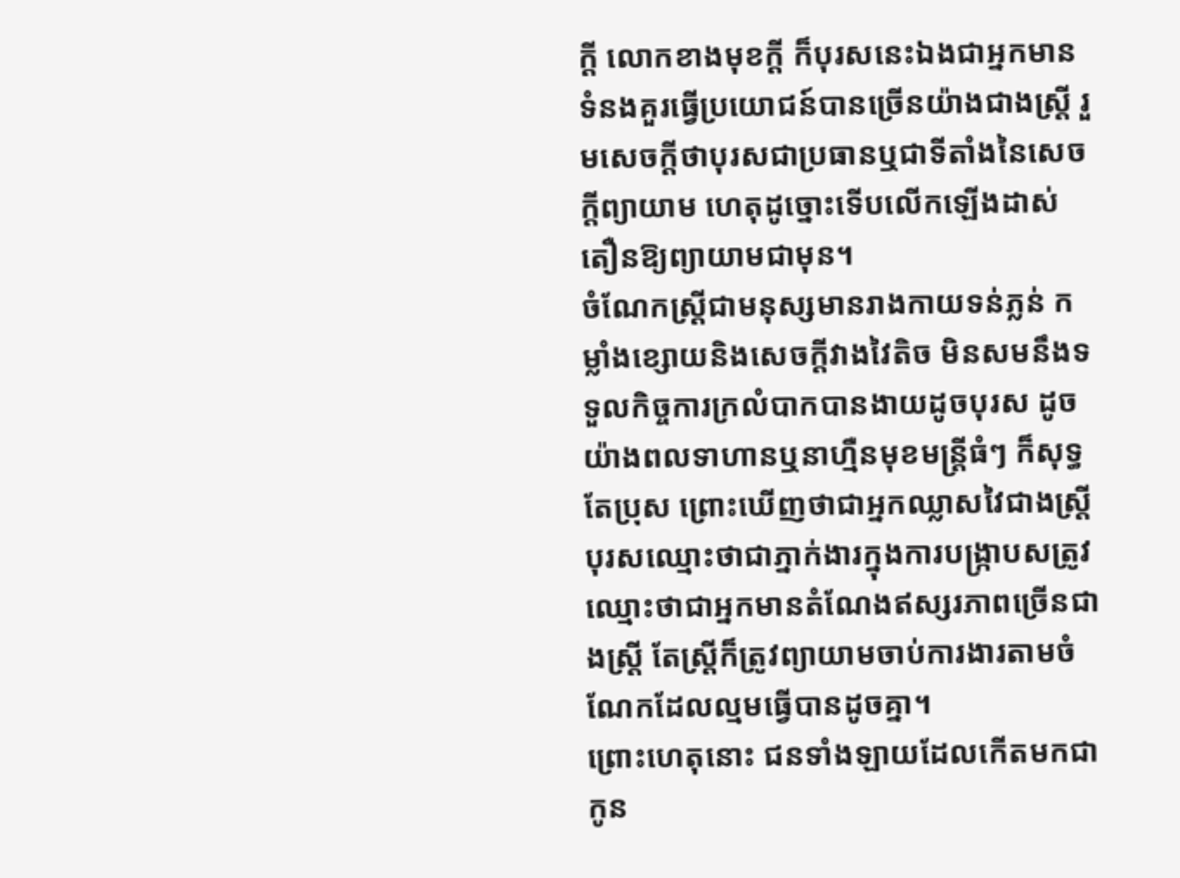ក្ដី លោកខាងមុខក្ដី ក៏បុរសនេះឯងជាអ្នកមានទំនងគួរធ្វើប្រយោជន៍បានច្រើនយ៉ាងជាងស្ត្រី រួមសេចក្ដីថាបុរសជាប្រធានឬជាទីតាំងនៃសេចក្ដីព្យាយាម ហេតុដូច្នោះទើបលើកឡើងដាស់តឿនឱ្យព្យាយាមជាមុន។
ចំណែកស្ត្រីជាមនុស្សមានរាងកាយទន់ភ្លន់ កម្លាំងខ្សោយនិងសេចក្ដីវាងវៃតិច មិនសមនឹងទទួលកិច្ចការក្រលំបាកបានងាយដូចបុរស ដូចយ៉ាងពលទាហានឬនាហ្មឺនមុខមន្ត្រីធំៗ ក៏សុទ្ធតែប្រុស ព្រោះឃើញថាជាអ្នកឈ្លាសវៃជាងស្ត្រី បុរសឈ្មោះថាជាភ្នាក់ងារក្នុងការបង្ក្រាបសត្រូវ ឈ្មោះថាជាអ្នកមានតំណែងឥស្សរភាពច្រើនជាងស្ត្រី តែស្ត្រីក៏ត្រូវព្យាយាមចាប់ការងារតាមចំណែកដែលល្មមធ្វើបានដូចគ្នា។
ព្រោះហេតុនោះ ជនទាំងឡាយដែលកើតមកជាកូន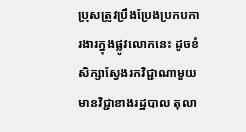ប្រុសត្រូវប្រឹងប្រែងប្រកបការងារក្នុងផ្លូវលោកនេះ ដូចខំសិក្សាស្វែងរកវិជ្ជាណាមួយ មានវិជ្ជាខាងរដ្ឋបាល តុលា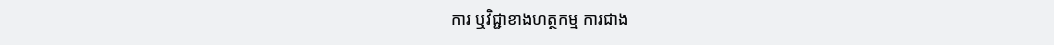ការ ឬវិជ្ជាខាងហត្ថកម្ម ការជាង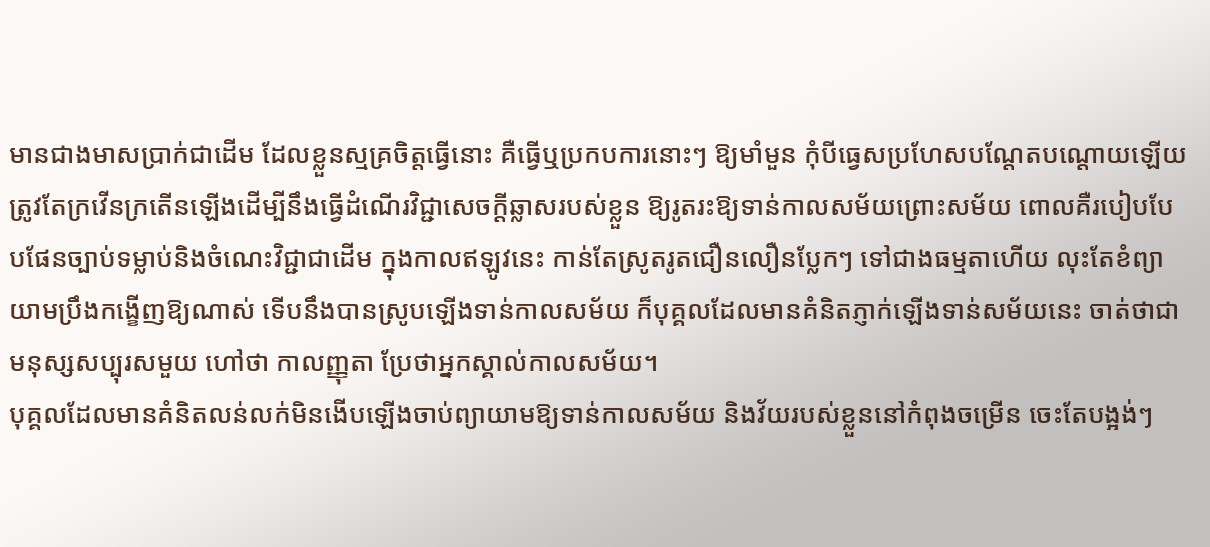មានជាងមាសប្រាក់ជាដើម ដែលខ្លួនស្មគ្រចិត្តធ្វើនោះ គឺធ្វើឬប្រកបការនោះៗ ឱ្យមាំមួន កុំបីធ្វេសប្រហែសបណ្ដែតបណ្ដោយឡើយ ត្រូវតែក្រវើនក្រតើនឡើងដើម្បីនឹងធ្វើដំណើរវិជ្ជាសេចក្ដីឆ្លាសរបស់ខ្លួន ឱ្យរូតរះឱ្យទាន់កាលសម័យព្រោះសម័យ ពោលគឺរបៀបបែបផែនច្បាប់ទម្លាប់និងចំណេះវិជ្ជាជាដើម ក្នុងកាលឥឡូវនេះ កាន់តែស្រូតរូតជឿនលឿនប្លែកៗ ទៅជាងធម្មតាហើយ លុះតែខំព្យាយាមប្រឹងកង្ខើញឱ្យណាស់ ទើបនឹងបានស្រូបឡើងទាន់កាលសម័យ ក៏បុគ្គលដែលមានគំនិតភ្ញាក់ឡើងទាន់សម័យនេះ ចាត់ថាជាមនុស្សសប្បុរសមួយ ហៅថា កាលញ្ញុតា ប្រែថាអ្នកស្គាល់កាលសម័យ។
បុគ្គលដែលមានគំនិតលន់លក់មិនងើបឡើងចាប់ព្យាយាមឱ្យទាន់កាលសម័យ និងវ័យរបស់ខ្លួននៅកំពុងចម្រើន ចេះតែបង្អង់ៗ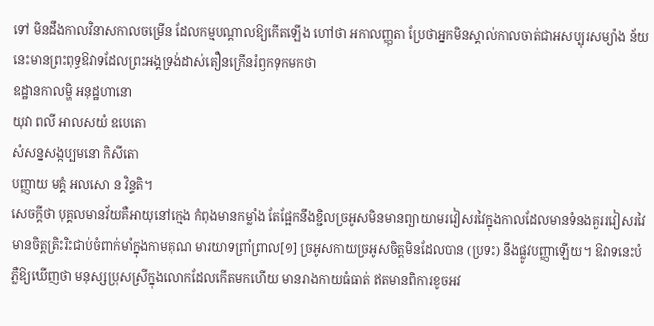ទៅ មិនដឹងកាលវិនាសកាលចម្រើន ដែលកម្មបណ្ដាលឱ្យកើតឡើង ហៅថា អកាលញ្ញុតា ប្រែថាអ្នកមិនស្គាល់កាលចាត់ជាអសប្បុរសម្យ៉ាង ន័យនេះមានព្រះពុទ្ធឱវាទដែលព្រះអង្គទ្រង់ដាស់តឿនក្រើនរំឭកទុកមកថា
ឧដ្ឋានកាលម្ហិ អនុដ្ឋហានោ
យុវា ពលី អាលសយំ ឧបេតោ
សំសន្នសង្កប្បមនោ កិសីតោ
បញ្ញាយ មគ្គំ អលសោ ន វិន្ទតិ។
សេចក្ដីថា បុគ្គលមានវ័យគឺអាយុនៅក្មេង កំពុងមានកម្លាំង តែផ្អែកនឹងខ្ជិលច្រអូសមិនមានព្យាយាមរវៀសរវៃក្នុងកាលដែលមានទំនងគួររវៀសរវៃ មានចិត្តត្រិះរិះជាប់ចំពាក់មាំក្នុងកាមគុណ មារយាទព្រាំព្រាល[១] ច្រអូសកាយច្រអូសចិត្តមិនដែលបាន (ប្រទះ) នឹងផ្លូវបញ្ញាឡើយ។ ឱវាទនេះបំភ្លឺឱ្យឃើញថា មនុស្សប្រុសស្រីក្នុងលោកដែលកើតមកហើយ មានរាងកាយធំធាត់ ឥតមានពិការខូចអវ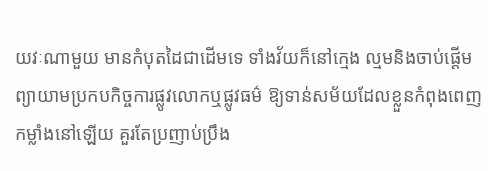យវៈណាមួយ មានកំបុតដៃជាដើមទេ ទាំងវ័យក៏នៅក្មេង ល្មមនិងចាប់ផ្ដើមព្យាយាមប្រកបកិច្ចការផ្លូវលោកឬផ្លូវធម៌ ឱ្យទាន់សម័យដែលខ្លួនកំពុងពេញកម្លាំងនៅឡើយ គួរតែប្រញាប់ប្រឹង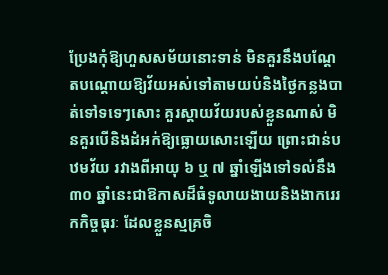ប្រែងកុំឱ្យហួសសម័យនោះទាន់ មិនគួរនឹងបណ្ដែតបណ្ដោយឱ្យវ័យអស់ទៅតាមយប់និងថ្ងៃកន្លងបាត់ទៅទទេៗសោះ គួរស្ដាយវ័យរបស់ខ្លួនណាស់ មិនគួរបើនិងដំអក់ឱ្យធ្លោយសោះឡើយ ព្រោះជាន់បឋមវ័យ រវាងពីអាយុ ៦ ឬ ៧ ឆ្នាំឡើងទៅទល់នឹង ៣០ ឆ្នាំនេះជាឱកាសដ៏ធំទូលាយងាយនិងងាករេរកកិច្ចធុរៈ ដែលខ្លួនស្មគ្រចិ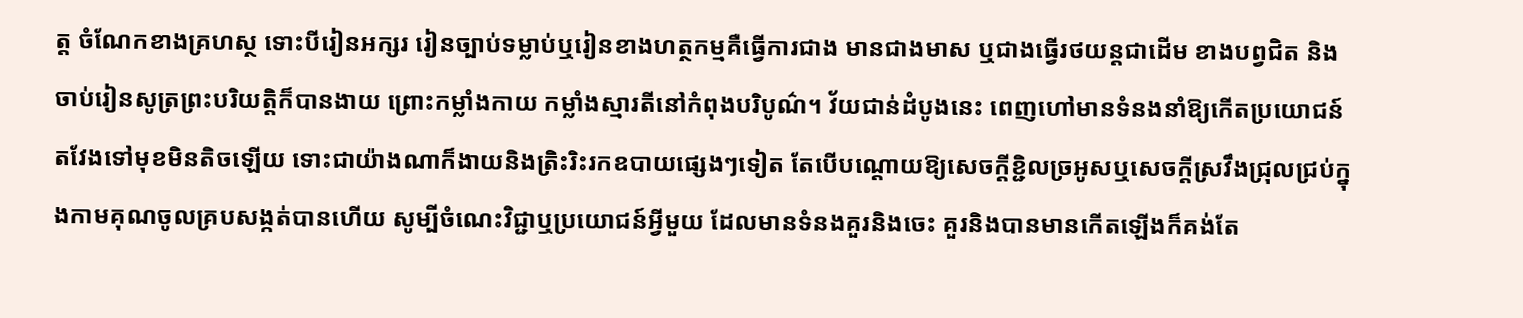ត្ត ចំណែកខាងគ្រហស្ថ ទោះបីរៀនអក្សរ រៀនច្បាប់ទម្លាប់ឬរៀនខាងហត្ថកម្មគឺធ្វើការជាង មានជាងមាស ឬជាងធ្វើរថយន្តជាដើម ខាងបព្វជិត និងចាប់រៀនសូត្រព្រះបរិយត្តិក៏បានងាយ ព្រោះកម្លាំងកាយ កម្លាំងស្មារតីនៅកំពុងបរិបូណ៌។ វ័យជាន់ដំបូងនេះ ពេញហៅមានទំនងនាំឱ្យកើតប្រយោជន៍តវែងទៅមុខមិនតិចឡើយ ទោះជាយ៉ាងណាក៏ងាយនិងត្រិះរិះរកឧបាយផ្សេងៗទៀត តែបើបណ្ដោយឱ្យសេចក្ដីខ្ជិលច្រអូសឬសេចក្ដីស្រវឹងជ្រុលជ្រប់ក្នុងកាមគុណចូលគ្របសង្កត់បានហើយ សូម្បីចំណេះវិជ្ជាឬប្រយោជន៍អ្វីមួយ ដែលមានទំនងគួរនិងចេះ គួរនិងបានមានកើតឡើងក៏គង់តែ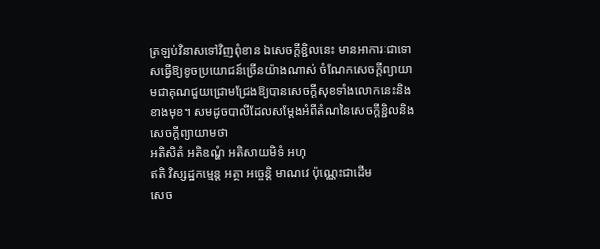ត្រឡប់វិនាសទៅវិញពុំខាន ឯសេចក្ដីខ្ជិលនេះ មានអាការៈជាទោសធ្វើឱ្យខូចប្រយោជន៍ច្រើនយ៉ាងណាស់ ចំណែកសេចក្ដីព្យាយាមជាគុណជួយជ្រោមជ្រែងឱ្យបានសេចក្ដីសុខទាំងលោកនេះនិងខាងមុខ។ សមដូចបាលីដែលសម្ដែងអំពីតំណនៃសេចក្ដីខ្ជិលនិងសេចក្ដីព្យាយាមថា
អតិសិតំ អតិឧណ្ហំ អតិសាយមិទំ អហុ
ឥតិ វិស្សដ្ឋកម្មេន្ត អត្ថា អច្ចេន្តិ មាណវេ ប៉ុណ្ណេះជាដើម
សេច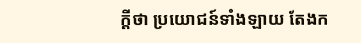ក្ដីថា ប្រយោជន៍ទាំងឡាយ តែងក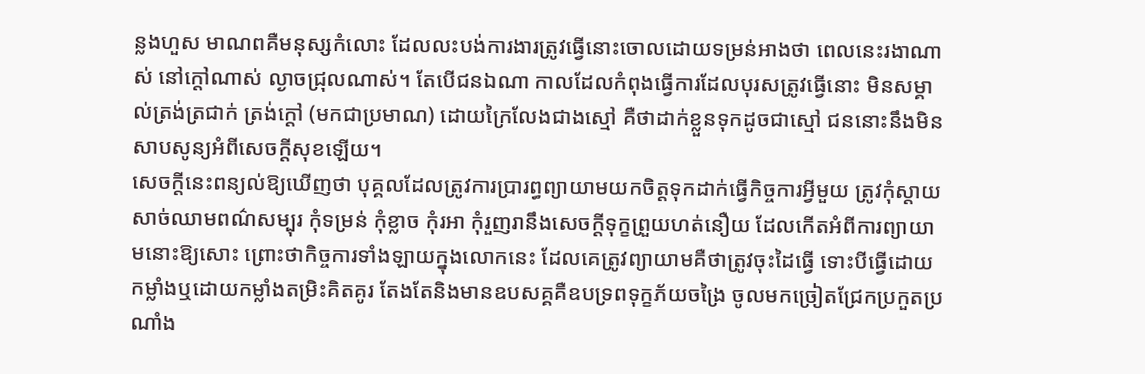ន្លងហួស មាណពគឺមនុស្សកំលោះ ដែលលះបង់ការងារត្រូវធ្វើនោះចោលដោយទម្រន់អាងថា ពេលនេះរងាណាស់ នៅក្ដៅណាស់ ល្ងាចជ្រុលណាស់។ តែបើជនឯណា កាលដែលកំពុងធ្វើការដែលបុរសត្រូវធ្វើនោះ មិនសម្គាល់ត្រង់ត្រជាក់ ត្រង់ក្ដៅ (មកជាប្រមាណ) ដោយក្រៃលែងជាងស្មៅ គឺថាដាក់ខ្លួនទុកដូចជាស្មៅ ជននោះនឹងមិនសាបសូន្យអំពីសេចក្ដីសុខឡើយ។
សេចក្ដីនេះពន្យល់ឱ្យឃើញថា បុគ្គលដែលត្រូវការប្រារព្ធព្យាយាមយកចិត្តទុកដាក់ធ្វើកិច្ចការអ្វីមួយ ត្រូវកុំស្ដាយសាច់ឈាមពណ៌សម្បុរ កុំទម្រន់ កុំខ្លាច កុំរអា កុំរួញរានឹងសេចក្ដីទុក្ខព្រួយហត់នឿយ ដែលកើតអំពីការព្យាយាមនោះឱ្យសោះ ព្រោះថាកិច្ចការទាំងឡាយក្នុងលោកនេះ ដែលគេត្រូវព្យាយាមគឺថាត្រូវចុះដៃធ្វើ ទោះបីធ្វើដោយកម្លាំងឬដោយកម្លាំងតម្រិះគិតគូរ តែងតែនិងមានឧបសគ្គគឺឧបទ្រពទុក្ខភ័យចង្រៃ ចូលមកច្រៀតជ្រែកប្រកួតប្រណាំង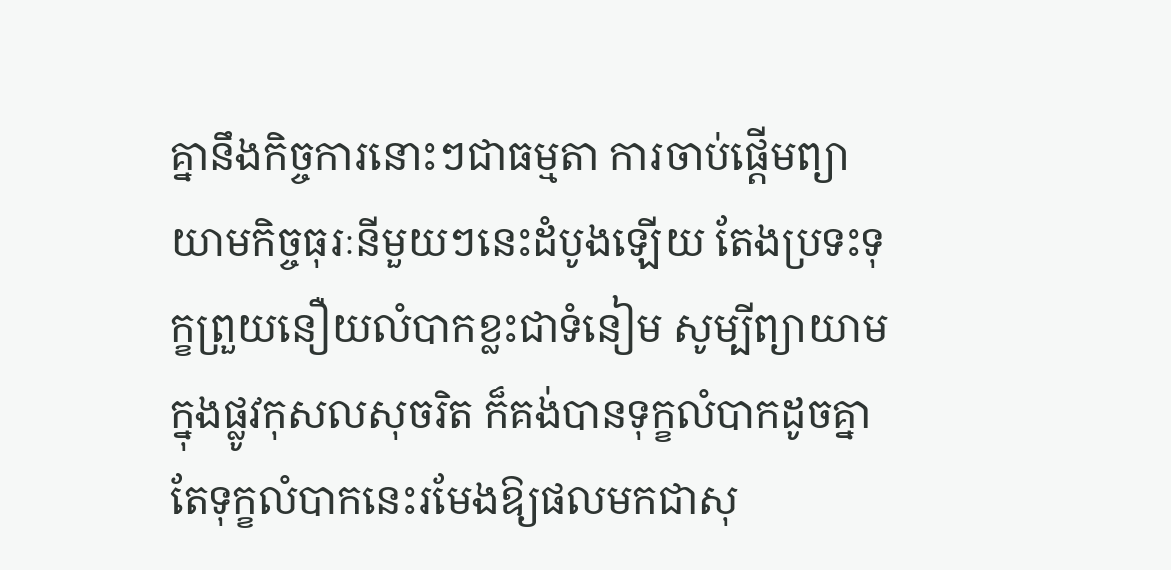គ្នានឹងកិច្ចការនោះៗជាធម្មតា ការចាប់ផ្ដើមព្យាយាមកិច្ចធុរៈនីមួយៗនេះដំបូងឡើយ តែងប្រទះទុក្ខព្រួយនឿយលំបាកខ្លះជាទំនៀម សូម្បីព្យាយាមក្នុងផ្លូវកុសលសុចរិត ក៏គង់បានទុក្ខលំបាកដូចគ្នា តែទុក្ខលំបាកនេះរមែងឱ្យផលមកជាសុ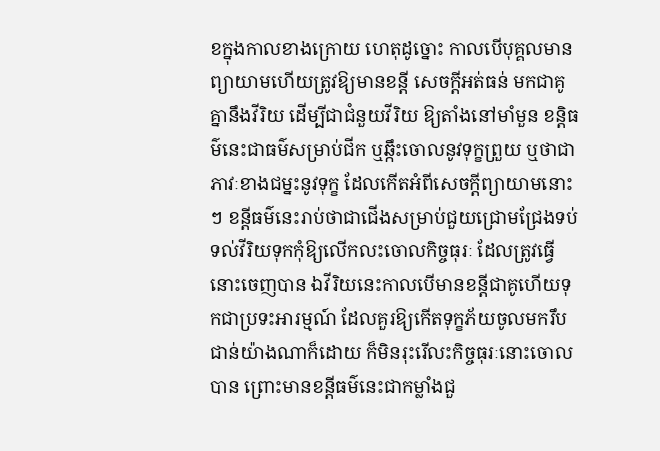ខក្នុងកាលខាងក្រោយ ហេតុដូច្នោះ កាលបើបុគ្គលមានព្យាយាមហើយត្រូវឱ្យមានខន្តី សេចក្ដីអត់ធន់ មកជាគូគ្នានឹងវីរិយ ដើម្បីជាជំនួយវីរិយ ឱ្យតាំងនៅមាំមួន ខន្តិធម៌នេះជាធម៌សម្រាប់ជីក ឬឆ្កឹះចោលនូវទុក្ខព្រួយ ឬថាជាភាវៈខាងជម្នះនូវទុក្ខ ដែលកើតអំពីសេចក្ដីព្យាយាមនោះៗ ខន្តីធម៌នេះរាប់ថាជាជើងសម្រាប់ជួយជ្រោមជ្រែងទប់ទល់វីរិយទុកកុំឱ្យលើកលះចោលកិច្ចធុរៈ ដែលត្រូវធ្វើនោះចេញបាន ឯវីរិយនេះកាលបើមានខន្តីជាគូហើយទុកជាប្រទះអារម្មណ៍ ដែលគួរឱ្យកើតទុក្ខភ័យចូលមករឹបជាន់យ៉ាងណាក៏ដោយ ក៏មិនរុះរើលះកិច្ចធុរៈនោះចោលបាន ព្រោះមានខន្តីធម៌នេះជាកម្លាំងជួ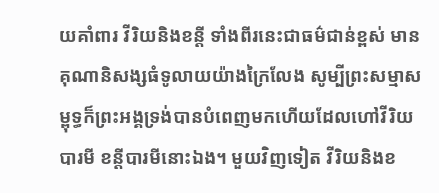យគាំពារ វីរិយនិងខន្តី ទាំងពីរនេះជាធម៌ជាន់ខ្ពស់ មានគុណានិសង្សធំទូលាយយ៉ាងក្រៃលែង សូម្បីព្រះសម្មាសម្ពុទ្ធក៏ព្រះអង្គទ្រង់បានបំពេញមកហើយដែលហៅវីរិយបារមី ខន្តីបារមីនោះឯង។ មួយវិញទៀត វីរិយនិងខ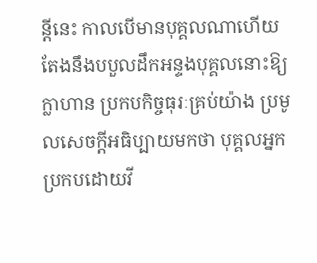ន្តីនេះ កាលបើមានបុគ្គលណាហើយ តែងនឹងបបួលដឹកអន្ទងបុគ្គលនោះឱ្យក្លាហាន ប្រកបកិច្ចធុរៈគ្រប់យ៉ាង ប្រមូលសេចក្ដីអធិប្បាយមកថា បុគ្គលអ្នកប្រកបដោយវី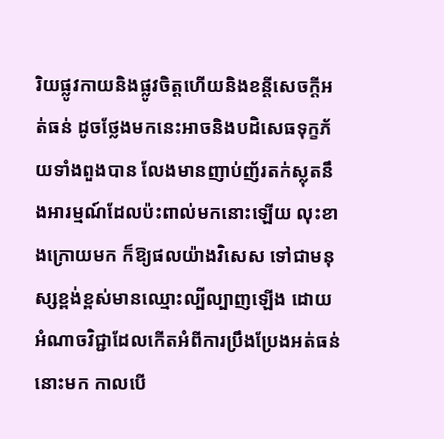រិយផ្លូវកាយនិងផ្លូវចិត្តហើយនិងខន្តីសេចក្ដីអត់ធន់ ដូចថ្លែងមកនេះអាចនិងបដិសេធទុក្ខភ័យទាំងពួងបាន លែងមានញាប់ញ័រតក់ស្លុតនឹងអារម្មណ៍ដែលប៉ះពាល់មកនោះឡើយ លុះខាងក្រោយមក ក៏ឱ្យផលយ៉ាងវិសេស ទៅជាមនុស្សខ្ពង់ខ្ពស់មានឈ្មោះល្បីល្បាញឡើង ដោយអំណាចវិជ្ជាដែលកើតអំពីការប្រឹងប្រែងអត់ធន់នោះមក កាលបើ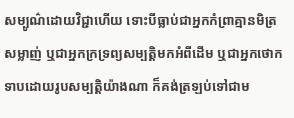សម្បូណ៌ដោយវិជ្ជាហើយ ទោះបីធ្លាប់ជាអ្នកកំព្រាគ្មានមិត្រសម្លាញ់ ឬជាអ្នកក្រទ្រព្យសម្បត្តិមកអំពីដើម ឬជាអ្នកថោកទាបដោយរូបសម្បត្តិយ៉ាងណា ក៏គង់ត្រឡប់ទៅជាម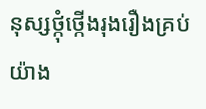នុស្សថ្កុំថ្កើងរុងរឿងគ្រប់យ៉ាង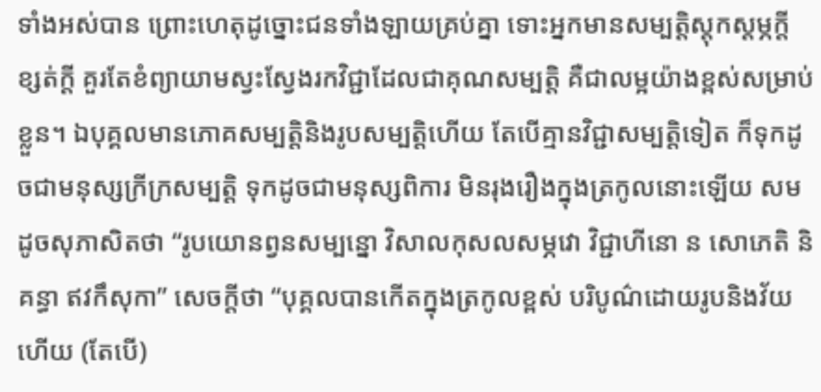ទាំងអស់បាន ព្រោះហេតុដូច្នោះជនទាំងឡាយគ្រប់គ្នា ទោះអ្នកមានសម្បត្តិស្ដុកស្ដម្ភក្ដី ខ្សត់ក្ដី គួរតែខំព្យាយាមស្វះស្វែងរកវិជ្ជាដែលជាគុណសម្បត្តិ គឺជាលម្អយ៉ាងខ្ពស់សម្រាប់ខ្លួន។ ឯបុគ្គលមានភោគសម្បត្តិនិងរូបសម្បត្តិហើយ តែបើគ្មានវិជ្ជាសម្បត្តិទៀត ក៏ទុកដូចជាមនុស្សក្រីក្រសម្បត្តិ ទុកដូចជាមនុស្សពិការ មិនរុងរឿងក្នុងត្រកូលនោះឡើយ សមដូចសុភាសិតថា “រូបយោនព្វនសម្បន្នោ វិសាលកុសលសម្ភវោ វិជ្ជាហីនោ ន សោភេតិ និគន្ធា ឥវកឹសុកា” សេចក្ដីថា “បុគ្គលបានកើតក្នុងត្រកូលខ្ពស់ បរិបូណ៌ដោយរូបនិងវ័យហើយ (តែបើ)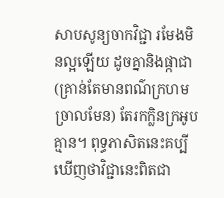សាបសូន្យចាកវិជ្ជា រមែងមិនល្អឡើយ ដូចគ្នានិងផ្កាជា (គ្រាន់តែមានពណ៌ក្រហមច្រាលមែន) តែរកក្លិនក្រអូបគ្មាន។ ពុទ្ធភាសិតនេះគប្បីឃើញថាវិជ្ជានេះពិតជា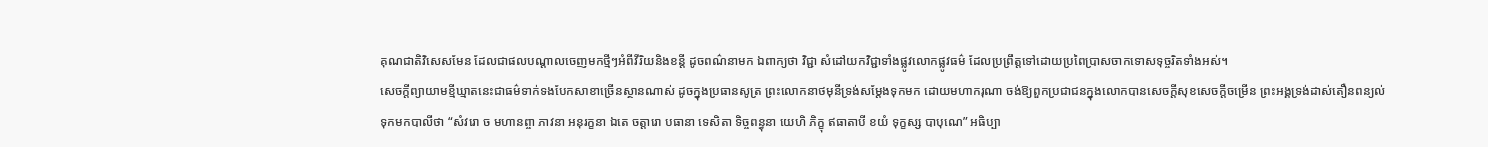គុណជាតិវិសេសមែន ដែលជាផលបណ្ដាលចេញមកថ្មីៗអំពីវីរិយនិងខន្តី ដូចពណ៌នាមក ឯពាក្យថា វិជ្ជា សំដៅយកវិជ្ជាទាំងផ្លូវលោកផ្លូវធម៌ ដែលប្រព្រឹត្តទៅដោយប្រពៃប្រាសចាកទោសទុច្ចរិតទាំងអស់។
សេចក្ដីព្យាយាមខ្មីឃ្មាតនេះជាធម៌ទាក់ទងបែកសាខាច្រើនស្ថានណាស់ ដូចក្នុងប្រធានសូត្រ ព្រះលោកនាថមុនីទ្រង់សម្ដែងទុកមក ដោយមហាករុណា ចង់ឱ្យពួកប្រជាជនក្នុងលោកបានសេចក្ដីសុខសេចក្ដីចម្រើន ព្រះអង្គទ្រង់ដាស់តឿនពន្យល់ទុកមកបាលីថា “សំវរោ ច មហានព្ចា ភាវនា អនុរក្ខនា ឯតេ ចត្តារោ បធានា ទេសិតា ទិច្ចពន្ធុនា យេហិ ភិក្ខុ ឥធាតាបី ខយំ ទុក្ខស្ស បាបុណេ” អធិប្បា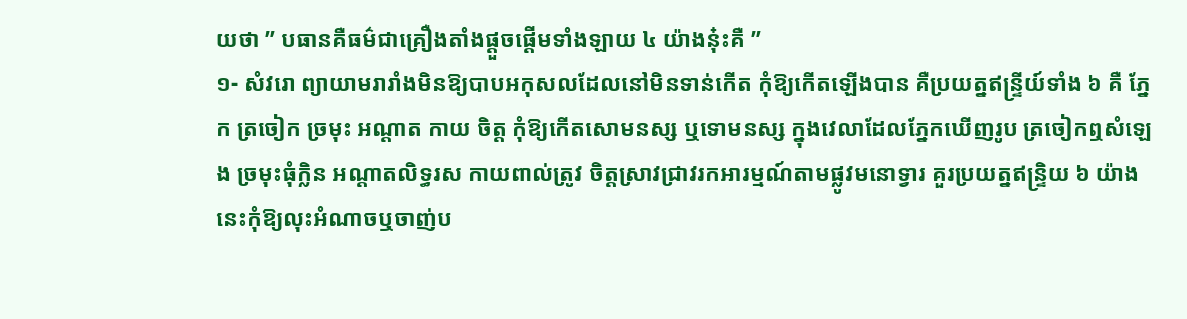យថា ” បធានគឺធម៌ជាគ្រឿងតាំងផ្ដួចផ្ដើមទាំងឡាយ ៤ យ៉ាងនុ៎ះគឺ ”
១- សំវរោ ព្យាយាមរារាំងមិនឱ្យបាបអកុសលដែលនៅមិនទាន់កើត កុំឱ្យកើតឡើងបាន គឺប្រយត្នឥន្ទ្រីយ៍ទាំង ៦ គឺ ភ្នែក ត្រចៀក ច្រមុះ អណ្ដាត កាយ ចិត្ត កុំឱ្យកើតសោមនស្ស ឬទោមនស្ស ក្នុងវេលាដែលភ្នែកឃើញរូប ត្រចៀកឮសំឡេង ច្រមុះធុំក្លិន អណ្ដាតលិទ្ធរស កាយពាល់ត្រូវ ចិត្តស្រាវជ្រាវរកអារម្មណ៍តាមផ្លូវមនោទ្វារ គួរប្រយត្នឥន្រ្ទិយ ៦ យ៉ាងនេះកុំឱ្យលុះអំណាចឬចាញ់ប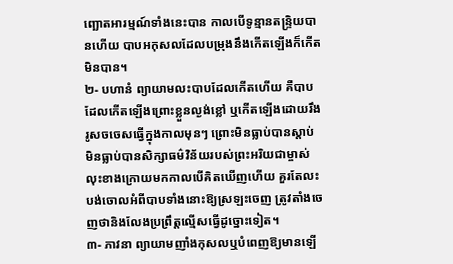ញ្ឆោតអារម្មណ៍ទាំងនេះបាន កាលបើទូន្មានតន្រ្ទិយបានហើយ បាបអកុសលដែលបម្រុងនឹងកើតឡើងក៏កើតមិនបាន។
២- បហានំ ព្យាយាមលះបាបដែលកើតហើយ គឺបាបដែលកើតឡើងព្រោះខ្លួនល្ងង់ខ្លៅ ឬកើតឡើងដោយរឹងរូសចចេសធ្វើក្នុងកាលមុនៗ ព្រោះមិនធ្លាប់បានស្ដាប់ មិនធ្លាប់បានសិក្សាធម៌វិន័យរបស់ព្រះអរិយជាម្ចាស់ លុះខាងក្រោយមកកាលបើគិតឃើញហើយ គួរតែលះបង់ចោលអំពីបាបទាំងនោះឱ្យស្រឡះចេញ ត្រូវតាំងចេញថានិងលែងប្រព្រឹត្តល្មើសធ្វើដូច្នោះទៀត។
៣- ភាវនា ព្យាយាមញាំងកុសលឬបំពេញឱ្យមានឡើ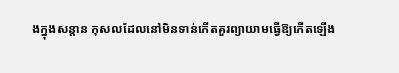ងក្នុងសន្ដាន កុសលដែលនៅមិនទាន់កើតគួរព្យាយាមធ្វើឱ្យកើតឡើង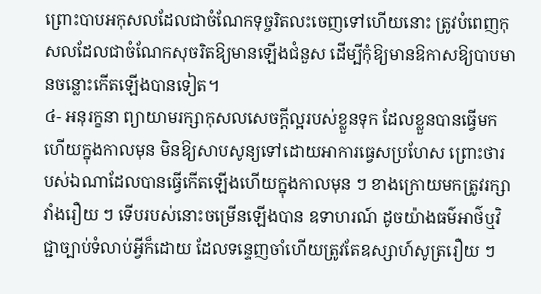ព្រោះបាបអកុសលដែលជាចំណែកទុច្ចរិតលះចេញទៅហើយនោះ ត្រូវបំពេញកុសលដែលជាចំណែកសុចរិតឱ្យមានឡើងជំនួស ដើម្បីកុំឱ្យមានឱកាសឱ្យបាបមានចន្លោះកើតឡើងបានទៀត។
៤- អនុរក្ខនា ព្យាយាមរក្សាកុសលសេចក្ដីល្អរបស់ខ្លួនទុក ដែលខ្លួនបានធ្វើមកហើយក្នុងកាលមុន មិនឱ្យសាបសូន្យទៅដោយអាការធ្វេសប្រហែស ព្រោះថារបស់ឯណាដែលបានធ្វើកើតឡើងហើយក្នុងកាលមុន ៗ ខាងក្រោយមកត្រូវរក្សាវាំងរឿយ ៗ ទើបរបស់នោះចម្រើនឡើងបាន ឧទាហរណ៍ ដូចយ៉ាងធម៌អាថ៌ឬវិជ្ជាច្បាប់ទំលាប់អ្វីក៏ដោយ ដែលទន្ទេញចាំហើយត្រូវតែឧស្សាហ៍សូត្ររឿយ ៗ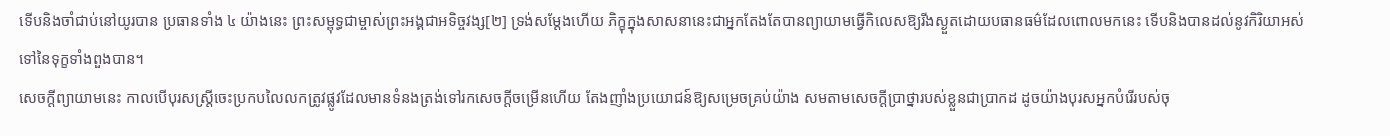ទើបនិងចាំជាប់នៅយូរបាន ប្រធានទាំង ៤ យ៉ាងនេះ ព្រះសម្ពុទ្ធជាម្ចាស់ព្រះអង្គជាអទិច្ចវង្ស[២] ទ្រង់សម្ដែងហើយ ភិក្ខុក្នុងសាសនានេះជាអ្នកតែងតែបានព្យាយាមធ្វើកិលេសឱ្យរីងស្ងួតដោយបធានធម៌ដែលពោលមកនេះ ទើបនិងបានដល់នូវកិរិយាអស់ទៅនៃទុក្ខទាំងពួងបាន។
សេចក្ដីព្យាយាមនេះ កាលបើបុរសស្ត្រីចេះប្រកបលៃលកត្រូវផ្លូវដែលមានទំនងត្រង់ទៅរកសេចក្ដីចម្រើនហើយ តែងញាំងប្រយោជន៍ឱ្យសម្រេចគ្រប់យ៉ាង សមតាមសេចក្ដីប្រាថ្នារបស់ខ្លួនជាប្រាកដ ដូចយ៉ាងបុរសអ្នកបំរើរបស់ចុ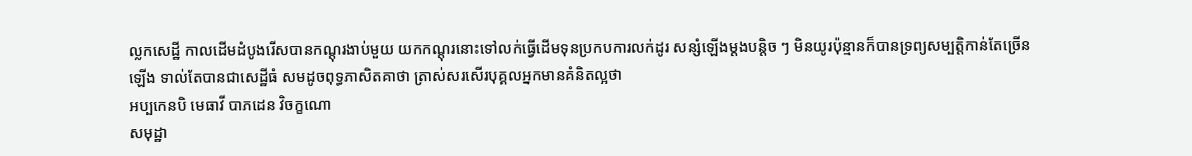ល្លកសេដ្ឋី កាលដើមដំបូងរើសបានកណ្ដុរងាប់មួយ យកកណ្ដុរនោះទៅលក់ធ្វើដើមទុនប្រកបការលក់ដូរ សន្សំឡើងម្ដងបន្តិច ៗ មិនយូរប៉ុន្មានក៏បានទ្រព្យសម្បត្តិកាន់តែច្រើនឡើង ទាល់តែបានជាសេដ្ឋីធំ សមដូចពុទ្ធភាសិតគាថា ត្រាស់សរសើរបុគ្គលអ្នកមានគំនិតល្អថា
អប្បកេនបិ មេធាវី បាភដេន វិចក្ខណោ
សមុដ្ឋា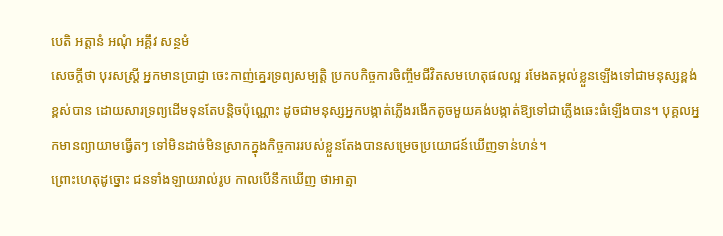បេតិ អត្តានំ អណុំ អគ្គឹវ សន្ថមំ
សេចក្ដីថា បុរសស្ត្រី អ្នកមានប្រាជ្ញា ចេះកាញ់គ្នេរទ្រព្យសម្បត្តិ ប្រកបកិច្ចការចិញ្ចឹមជីវិតសមហេតុផលល្អ រមែងតម្កល់ខ្លួនឡើងទៅជាមនុស្សខ្ពង់ខ្ពស់បាន ដោយសារទ្រព្យដើមទុនតែបន្តិចប៉ុណ្ណោះ ដូចជាមនុស្សអ្នកបង្កាត់ភ្លើងរងើកតូចមួយគង់បង្កាត់ឱ្យទៅជាភ្លើងឆេះធំឡើងបាន។ បុគ្គលអ្នកមានព្យាយាមធ្វើតៗ ទៅមិនដាច់មិនស្រាកក្នុងកិច្ចការរបស់ខ្លួនតែងបានសម្រេចប្រយោជន៍ឃើញទាន់ហន់។
ព្រោះហេតុដូច្នោះ ជនទាំងឡាយរាល់រូប កាលបើនឹកឃើញ ថាអាត្មា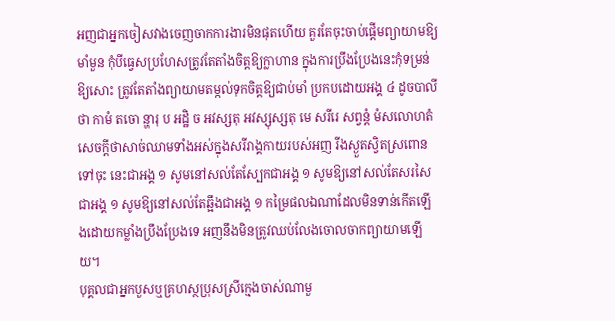អញជាអ្នកចៀសវាងចេញចាកការងារមិនផុតហើយ គួរតែចុះចាប់ផ្ដើមព្យាយាមឱ្យមាំមួន កុំបីធ្វេសប្រហែសត្រូវតែតាំងចិត្តឱ្យក្លាហាន ក្នុងការប្រឹងប្រែងនេះកុំទម្រន់ឱ្យសោះ ត្រូវតែតាំងព្យាយាមតម្កល់ទុកចិត្តឱ្យជាប់មាំ ប្រកបដោយអង្គ ៤ ដូចបាលីថា កាមំ តចោ ន្ហារុ ប អដ្ឋិ ច អវស្សតុ អវស្សុស្សតុ មេ សរីរេ សព្វន្តំ មំសលោហតំ សេចក្ដីថាសាច់ឈាមទាំងអស់ក្នុងសរីរាង្គកាយរបស់អញ រីងស្ងួតស្វិតស្រពោនទៅចុះ នេះជាអង្គ ១ សូមនៅសល់តែស្បែកជាអង្គ ១ សូមឱ្យនៅសល់តែសរសៃជាអង្គ ១ សូមឱ្យនៅសល់តែឆ្អឹងជាអង្គ ១ កម្រៃផលឯណាដែលមិនទាន់កើតឡើងដោយកម្លាំងប្រឹងប្រែងទេ អញនឹងមិនត្រូវឈប់លែងចោលចាកព្យាយាមឡើយ។
បុគ្គលជាអ្នកបួសឬគ្រហស្ថប្រុសស្រីក្មេងចាស់ណាមួ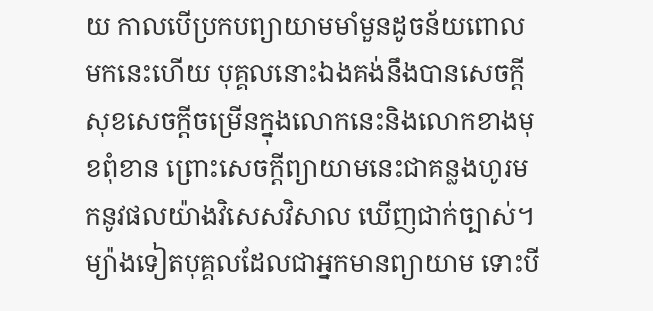យ កាលបើប្រកបព្យាយាមមាំមួនដូចន័យពោលមកនេះហើយ បុគ្គលនោះឯងគង់នឹងបានសេចក្ដីសុខសេចក្ដីចម្រើនក្នុងលោកនេះនិងលោកខាងមុខពុំខាន ព្រោះសេចក្ដីព្យាយាមនេះជាគន្លងហូរមកនូវផលយ៉ាងវិសេសវិសាល ឃើញជាក់ច្បាស់។ ម្យ៉ាងទៀតបុគ្គលដែលជាអ្នកមានព្យាយាម ទោះបី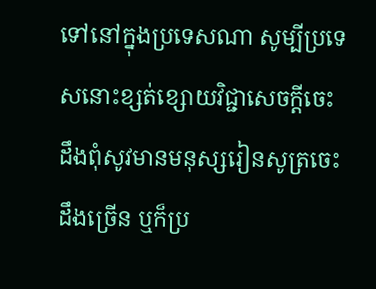ទៅនៅក្នុងប្រទេសណា សូម្បីប្រទេសនោះខ្សត់ខ្សោយវិជ្ជាសេចក្ដីចេះដឹងពុំសូវមានមនុស្សរៀនសូត្រចេះដឹងច្រើន ឬក៏ប្រ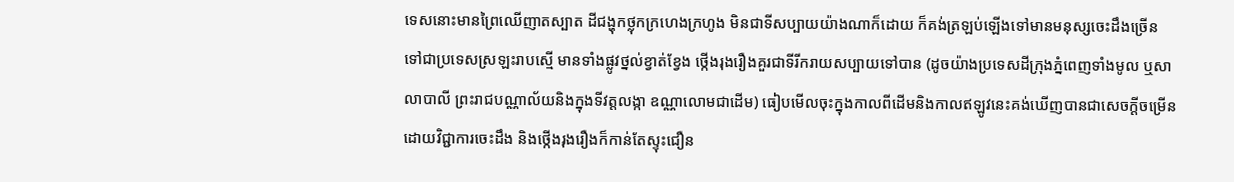ទេសនោះមានព្រៃឈើញាតស្បាត ដីជង្ហុកថ្លុកក្រហេងក្រហូង មិនជាទីសប្បាយយ៉ាងណាក៏ដោយ ក៏គង់ត្រឡប់ឡើងទៅមានមនុស្សចេះដឹងច្រើន ទៅជាប្រទេសស្រឡះរាបស្មើ មានទាំងផ្លូវថ្នល់ខ្វាត់ខ្វែង ថ្កើងរុងរឿងគួរជាទីរីករាយសប្បាយទៅបាន (ដូចយ៉ាងប្រទេសដីក្រុងភ្នំពេញទាំងមូល ឬសាលាបាលី ព្រះរាជបណ្ណាល័យនិងក្នុងទីវត្តលង្កា ឧណ្ណាលោមជាដើម) ធៀបមើលចុះក្នុងកាលពីដើមនិងកាលឥឡូវនេះគង់ឃើញបានជាសេចក្ដីចម្រើនដោយវិជ្ជាការចេះដឹង និងថ្កើងរុងរឿងក៏កាន់តែស្ទុះជឿន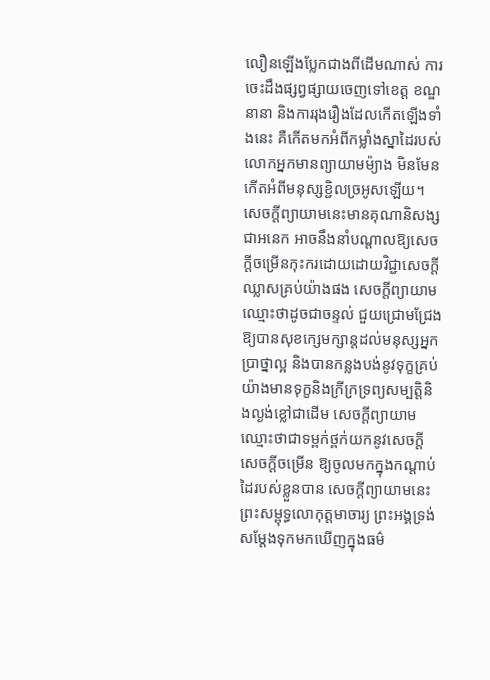លឿនឡើងប្លែកជាងពីដើមណាស់ ការចេះដឹងផ្សព្វផ្សាយចេញទៅខេត្ត ខណ្ឌនានា និងការរុងរឿងដែលកើតឡើងទាំងនេះ គឺកើតមកអំពីកម្លាំងស្នាដៃរបស់លោកអ្នកមានព្យាយាមម៉្យាង មិនមែនកើតអំពីមនុស្សខ្ជិលច្រអូសឡើយ។ សេចក្ដីព្យាយាមនេះមានគុណានិសង្សជាអនេក អាចនឹងនាំបណ្ដាលឱ្យសេចក្ដីចម្រើនកុះករដោយដោយវិជ្ជាសេចក្ដីឈ្លាសគ្រប់យ៉ាងផង សេចក្ដីព្យាយាមឈ្មោះថាដូចជាចន្ទល់ ជួយជ្រោមជ្រែងឱ្យបានសុខក្សេមក្សាន្តដល់មនុស្សអ្នកប្រាថ្នាល្អ និងបានកន្លងបង់នូវទុក្ខគ្រប់យ៉ាងមានទុក្ខនិងក្រីក្រទ្រព្យសម្បត្តិនិងល្ងង់ខ្លៅជាដើម សេចក្ដីព្យាយាមឈ្មោះថាជាទម្ពក់ថ្ពក់យកនូវសេចក្ដីសេចក្ដីចម្រើន ឱ្យចូលមកក្នុងកណ្ដាប់ដៃរបស់ខ្លួនបាន សេចក្ដីព្យាយាមនេះព្រះសម្ពុទ្ធលោកុត្តមាចារ្យ ព្រះអង្គទ្រង់សម្ដែងទុកមកឃើញក្នុងធម៌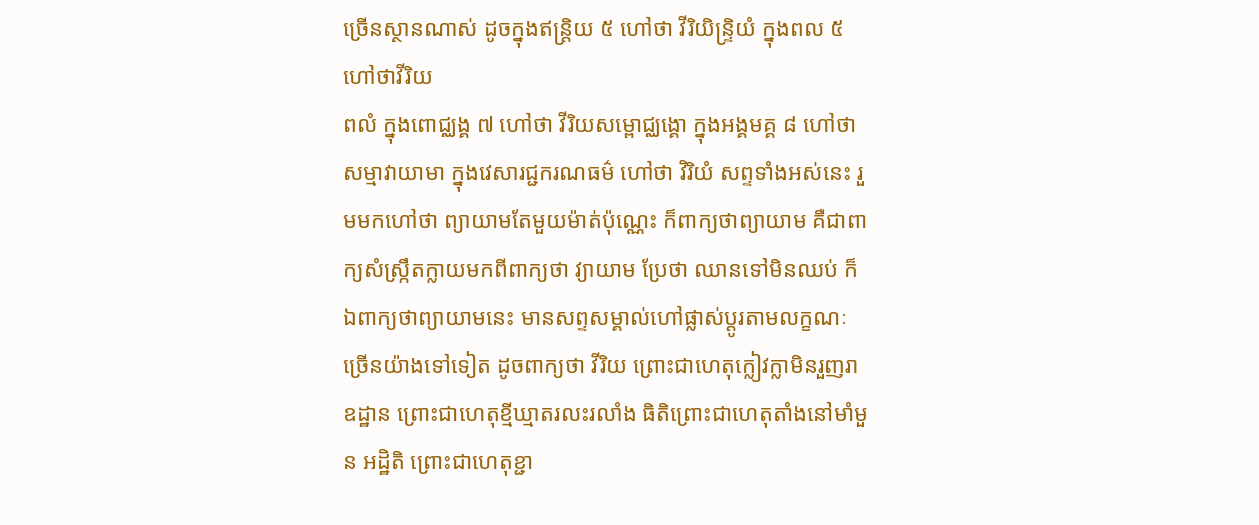ច្រើនស្ថានណាស់ ដូចក្នុងឥន្រ្តិយ ៥ ហៅថា វីរិយិន្រ្ទិយំ ក្នុងពល ៥ ហៅថាវីរិយ
ពលំ ក្នុងពោជ្ឈង្គ ៧ ហៅថា វីរិយសម្ពោជ្ឈង្គោ ក្នុងអង្គមគ្គ ៨ ហៅថា សម្មាវាយាមា ក្នុងវេសារជ្ជករណធម៌ ហៅថា វិរិយំ សព្ទទាំងអស់នេះ រួមមកហៅថា ព្យាយាមតែមួយម៉ាត់ប៉ុណ្ណេះ ក៏ពាក្យថាព្យាយាម គឺជាពាក្យសំស្ក្រឹតក្លាយមកពីពាក្យថា វ្យាយាម ប្រែថា ឈានទៅមិនឈប់ ក៏ឯពាក្យថាព្យាយាមនេះ មានសព្ទសម្គាល់ហៅផ្លាស់ប្ដូរតាមលក្ខណៈច្រើនយ៉ាងទៅទៀត ដូចពាក្យថា វីរិយ ព្រោះជាហេតុក្លៀវក្លាមិនរួញរា ឧដ្ឋាន ព្រោះជាហេតុខ្មីឃ្មាតរលះរលាំង ធិតិព្រោះជាហេតុតាំងនៅមាំមួន អដ្ឋិតិ ព្រោះជាហេតុខ្ជា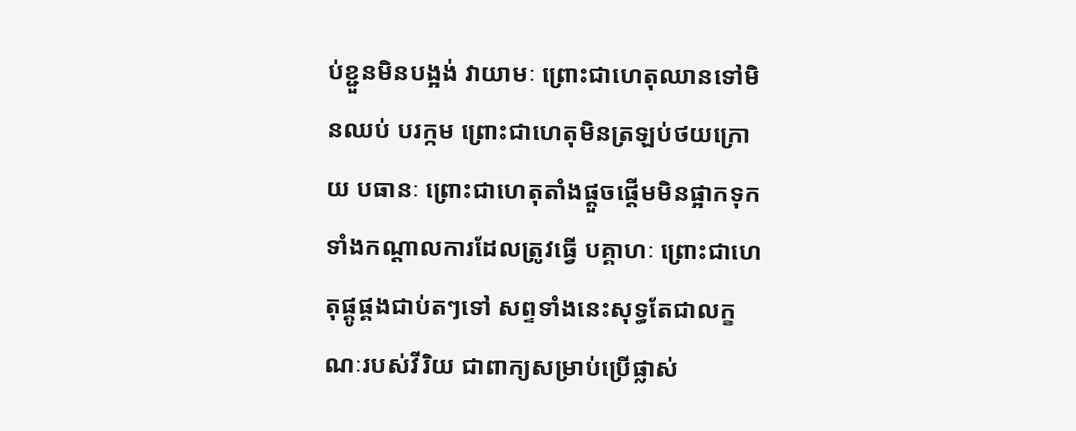ប់ខ្ជួនមិនបង្អង់ វាយាមៈ ព្រោះជាហេតុឈានទៅមិនឈប់ បរក្កម ព្រោះជាហេតុមិនត្រឡប់ថយក្រោយ បធានៈ ព្រោះជាហេតុតាំងផ្ដួចផ្ដើមមិនផ្អាកទុកទាំងកណ្ដាលការដែលត្រូវធ្វើ បគ្គាហៈ ព្រោះជាហេតុផ្គូផ្គងជាប់តៗទៅ សព្ទទាំងនេះសុទ្ធតែជាលក្ខណៈរបស់វីរិយ ជាពាក្យសម្រាប់ប្រើផ្លាស់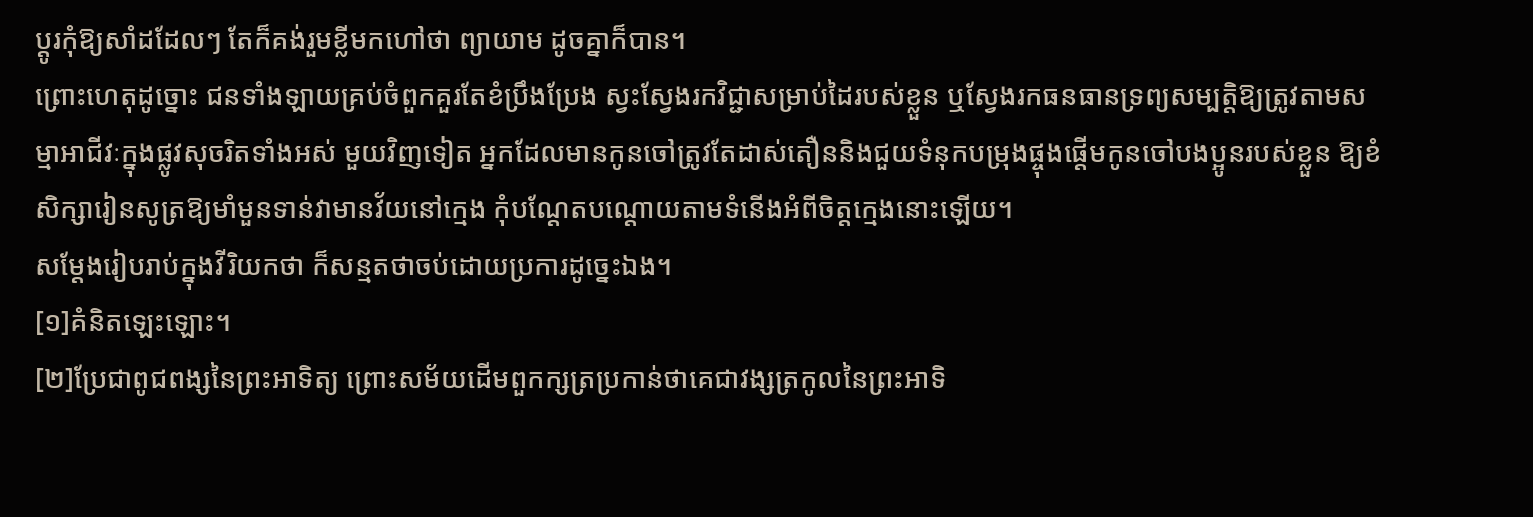ប្ដូរកុំឱ្យសាំដដែលៗ តែក៏គង់រួមខ្លីមកហៅថា ព្យាយាម ដូចគ្នាក៏បាន។
ព្រោះហេតុដូច្នោះ ជនទាំងឡាយគ្រប់ចំពួកគួរតែខំប្រឹងប្រែង ស្វះស្វែងរកវិជ្ជាសម្រាប់ដៃរបស់ខ្លួន ឬស្វែងរកធនធានទ្រព្យសម្បត្តិឱ្យត្រូវតាមសម្មាអាជីវៈក្នុងផ្លូវសុចរិតទាំងអស់ មួយវិញទៀត អ្នកដែលមានកូនចៅត្រូវតែដាស់តឿននិងជួយទំនុកបម្រុងផ្ចុងផ្ដើមកូនចៅបងប្អូនរបស់ខ្លួន ឱ្យខំសិក្សារៀនសូត្រឱ្យមាំមួនទាន់វាមានវ័យនៅក្មេង កុំបណ្ដែតបណ្ដោយតាមទំនើងអំពីចិត្តក្មេងនោះឡើយ។
សម្ដែងរៀបរាប់ក្នុងវីរិយកថា ក៏សន្មតថាចប់ដោយប្រការដូច្នេះឯង។
[១]គំនិតឡេះឡោះ។
[២]ប្រែជាពូជពង្សនៃព្រះអាទិត្យ ព្រោះសម័យដើមពួកក្សត្រប្រកាន់ថាគេជាវង្សត្រកូលនៃព្រះអាទិ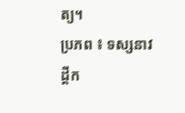ត្យ។
ប្រភព ៖ ទស្សនាវដ្ដីក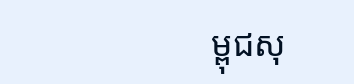ម្ពុជសុ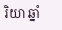រិយា ឆ្នាំ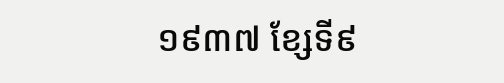១៩៣៧ ខ្សែទី៩